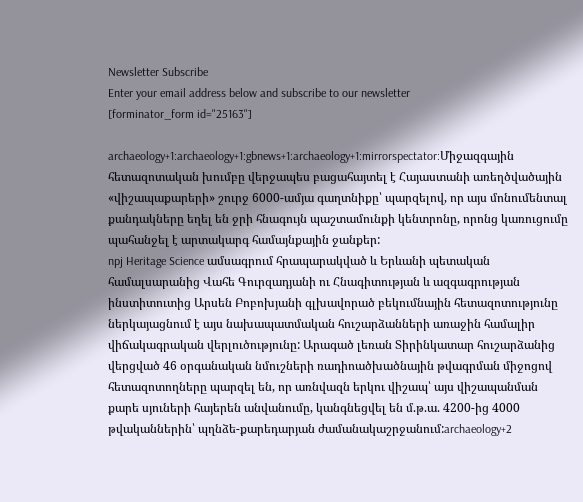Newsletter Subscribe
Enter your email address below and subscribe to our newsletter
[forminator_form id="25163"]

archaeology+1:archaeology+1:gbnews+1:archaeology+1:mirrorspectator:Միջազգային հետազոտական խումբը վերջապես բացահայտել է Հայաստանի առեղծվածային «վիշապաքարերի» շուրջ 6000-ամյա գաղտնիքը՝ պարզելով, որ այս մոնումենտալ քանդակները եղել են ջրի հնագույն պաշտամունքի կենտրոնը, որոնց կառուցումը պահանջել է արտակարգ համայնքային ջանքեր:
npj Heritage Science ամսագրում հրապարակված և Երևանի պետական համալսարանից Վահե Գուրզադյանի ու Հնագիտության և ազգագրության ինստիտուտից Արսեն Բոբոխյանի գլխավորած բեկումնային հետազոտությունը ներկայացնում է այս նախապատմական հուշարձանների առաջին համալիր վիճակագրական վերլուծությունը: Արագած լեռան Տիրինկատար հուշարձանից վերցված 46 օրգանական նմուշների ռադիոածխածնային թվագրման միջոցով հետազոտողները պարզել են, որ առնվազն երկու վիշապ՝ այս վիշապանման քարե սյուների հայերեն անվանումը, կանգնեցվել են մ.թ.ա. 4200-ից 4000 թվականներին՝ պղնձե-քարեդարյան ժամանակաշրջանում:archaeology+2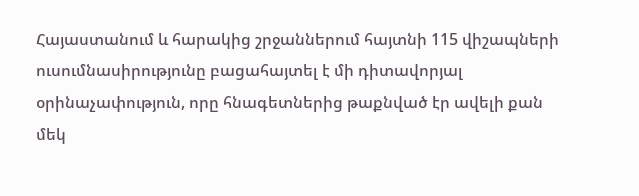Հայաստանում և հարակից շրջաններում հայտնի 115 վիշապների ուսումնասիրությունը բացահայտել է մի դիտավորյալ օրինաչափություն, որը հնագետներից թաքնված էր ավելի քան մեկ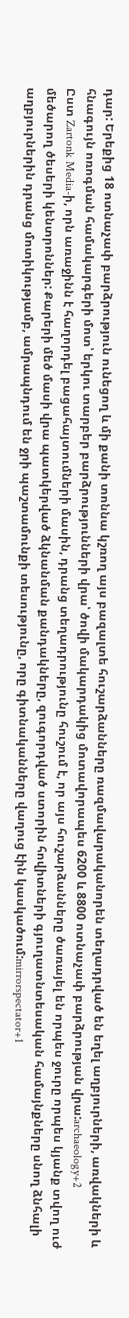դար: Երեքից 18 ոտնաչափ բարձրություն ունեցող և մի քանի տոննա կշռող այս բազալտե հուշարձանները ռազմավարականորեն տեղադրված են եղել աղբյուրների, առվակների և հնագույն ոռոգման համակարգերի մոտ՝ երկու տարբեր բարձրությունների վրա՝ ծովի մակարդակից մոտավորապես 6200 և 8800 ոտնաչափ բարձրության վրա:archaeology+2
Ըստ Zartonk Media-ի, որն առաջինն է հաղորդել բացահայտումների մասին, դրանց տեղադրությունը հուշում է, որ այս հուշարձանները ծառայել են որպես ջուրը որպես կյանք տվող ուժ մեծարող ծեսերի կենտրոններ: Քարերի մեծ մասի վրա պատկերված ձկնանման քանդակները, զուգորդված ստորին հովիտների գյուղատնտեսական համայնքները սնող ձնհալի աղբյուրներին դրանց մոտիկությամբ, ամրապնդում են ջրի պաշտամունքի տեսությունը, որը գիտնականները վաղուց էին կասկածում:mirrorspectator+1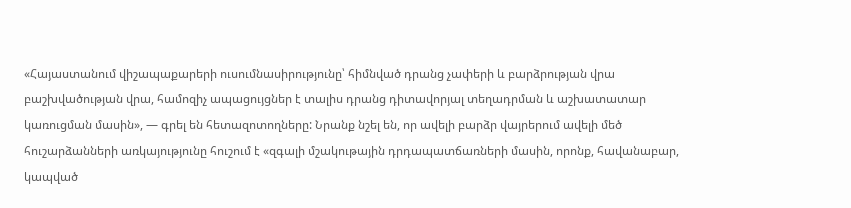«Հայաստանում վիշապաքարերի ուսումնասիրությունը՝ հիմնված դրանց չափերի և բարձրության վրա բաշխվածության վրա, համոզիչ ապացույցներ է տալիս դրանց դիտավորյալ տեղադրման և աշխատատար կառուցման մասին», — գրել են հետազոտողները: Նրանք նշել են, որ ավելի բարձր վայրերում ավելի մեծ հուշարձանների առկայությունը հուշում է «զգալի մշակութային դրդապատճառների մասին, որոնք, հավանաբար, կապված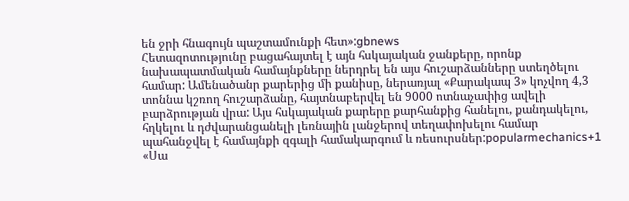են ջրի հնագույն պաշտամունքի հետ»:gbnews
Հետազոտությունը բացահայտել է այն հսկայական ջանքերը, որոնք նախապատմական համայնքները ներդրել են այս հուշարձանները ստեղծելու համար: Ամենածանր քարերից մի քանիսը, ներառյալ «Քարակապ 3» կոչվող 4,3 տոննա կշռող հուշարձանը, հայտնաբերվել են 9000 ոտնաչափից ավելի բարձրության վրա: Այս հսկայական քարերը քարհանքից հանելու, քանդակելու, հղկելու և դժվարանցանելի լեռնային լանջերով տեղափոխելու համար պահանջվել է համայնքի զգալի համակարգում և ռեսուրսներ:popularmechanics+1
«Սա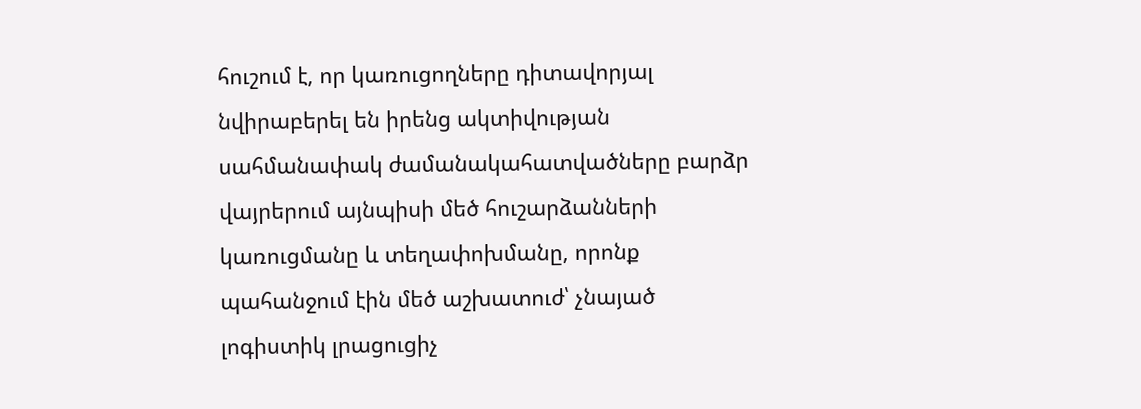հուշում է, որ կառուցողները դիտավորյալ նվիրաբերել են իրենց ակտիվության սահմանափակ ժամանակահատվածները բարձր վայրերում այնպիսի մեծ հուշարձանների կառուցմանը և տեղափոխմանը, որոնք պահանջում էին մեծ աշխատուժ՝ չնայած լոգիստիկ լրացուցիչ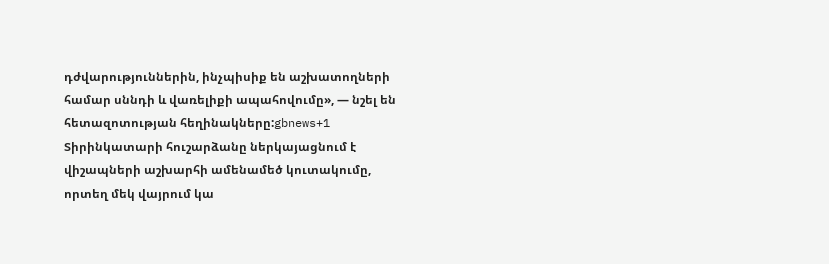դժվարություններին, ինչպիսիք են աշխատողների համար սննդի և վառելիքի ապահովումը», — նշել են հետազոտության հեղինակները:gbnews+1
Տիրինկատարի հուշարձանը ներկայացնում է վիշապների աշխարհի ամենամեծ կուտակումը, որտեղ մեկ վայրում կա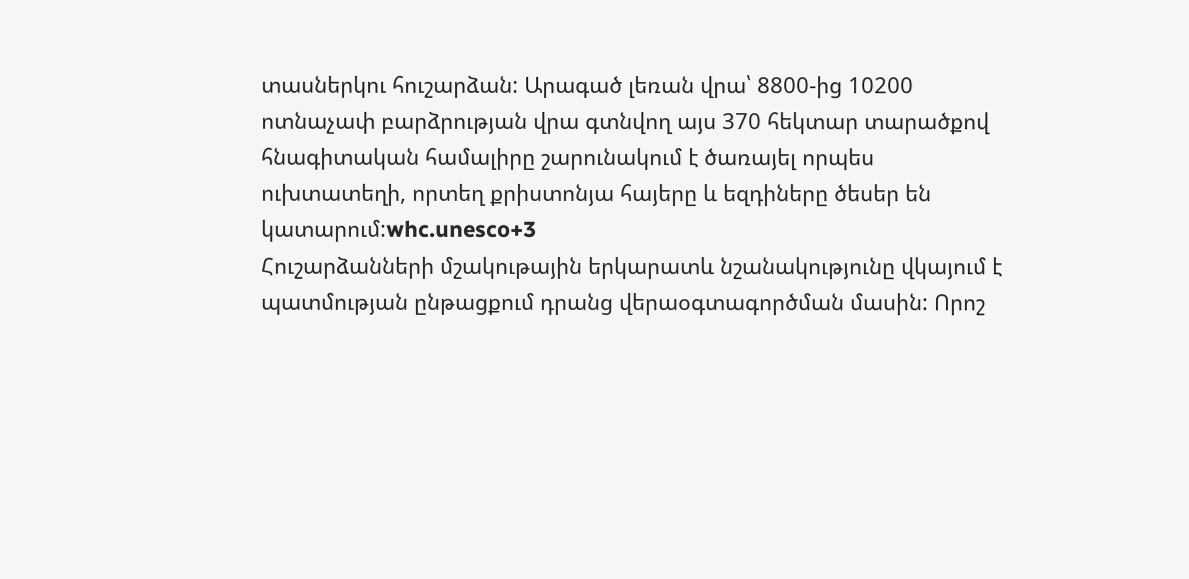տասներկու հուշարձան: Արագած լեռան վրա՝ 8800-ից 10200 ոտնաչափ բարձրության վրա գտնվող այս 370 հեկտար տարածքով հնագիտական համալիրը շարունակում է ծառայել որպես ուխտատեղի, որտեղ քրիստոնյա հայերը և եզդիները ծեսեր են կատարում:whc.unesco+3
Հուշարձանների մշակութային երկարատև նշանակությունը վկայում է պատմության ընթացքում դրանց վերաօգտագործման մասին: Որոշ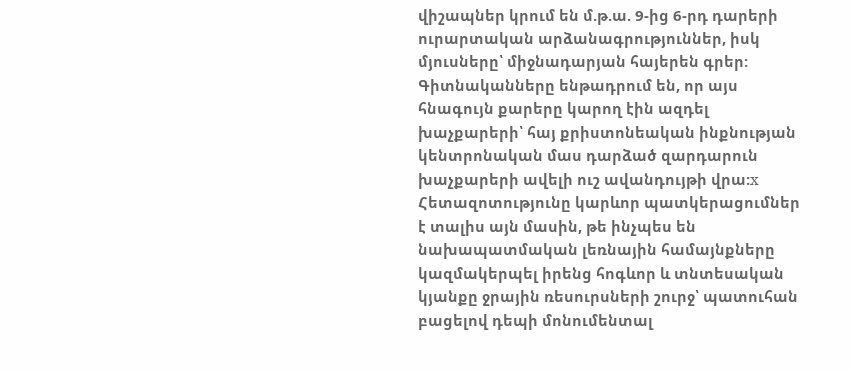վիշապներ կրում են մ.թ.ա. 9-ից 6-րդ դարերի ուրարտական արձանագրություններ, իսկ մյուսները՝ միջնադարյան հայերեն գրեր: Գիտնականները ենթադրում են, որ այս հնագույն քարերը կարող էին ազդել խաչքարերի՝ հայ քրիստոնեական ինքնության կենտրոնական մաս դարձած զարդարուն խաչքարերի ավելի ուշ ավանդույթի վրա:x
Հետազոտությունը կարևոր պատկերացումներ է տալիս այն մասին, թե ինչպես են նախապատմական լեռնային համայնքները կազմակերպել իրենց հոգևոր և տնտեսական կյանքը ջրային ռեսուրսների շուրջ՝ պատուհան բացելով դեպի մոնումենտալ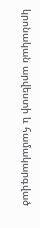կրոնական արվեստի և համակարգված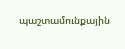պաշտամունքային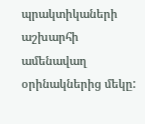պրակտիկաների աշխարհի ամենավաղ օրինակներից մեկը: